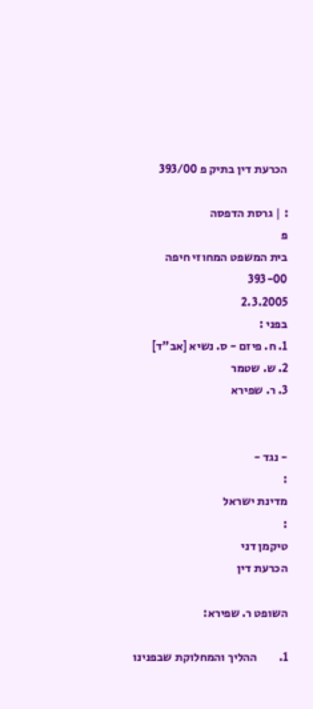הכרעת דין בתיק פ 393/00

: | גרסת הדפסה
פ
בית המשפט המחוזי חיפה
393-00
2.3.2005
בפני :
1. ח. פיזם - ס. נשיא [אב"ד]
2. ש. שטמר
3. ר. שפירא


- נגד -
:
מדינת ישראל
:
טיקמן דני
הכרעת דין

השופט ר. שפירא:

1.         ההליך והמחלוקת שבפנינו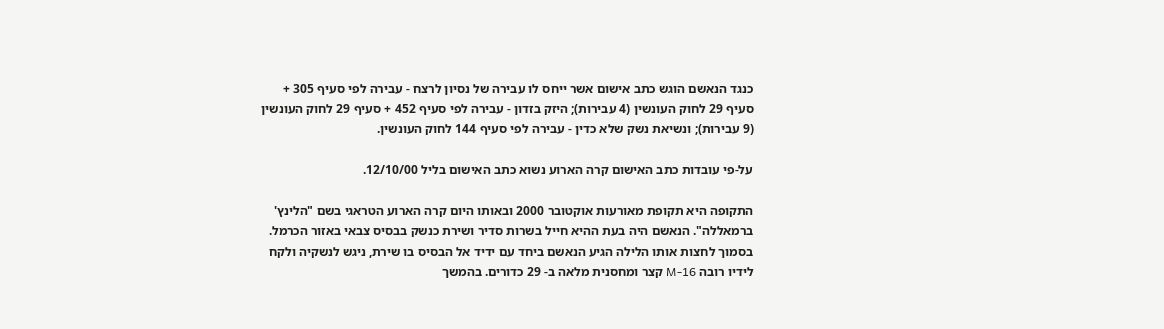כנגד הנאשם הוגש כתב אישום אשר ייחס לו עבירה של נסיון לרצח - עבירה לפי סעיף 305 + סעיף 29 לחוק העונשין (4 עבירות); היזק בזדון - עבירה לפי סעיף 452 + סעיף 29 לחוק העונשין (9 עבירות); ונשיאת נשק שלא כדין - עבירה לפי סעיף 144 לחוק העונשין.

על-פי עובדות כתב האישום קרה הארוע נשוא כתב האישום בליל 12/10/00.

התקופה היא תקופת מאורעות אוקטובר 2000 ובאותו היום קרה הארוע הטראגי בשם "הלינץ' ברמאללה". הנאשם היה בעת ההיא חייל בשרות סדיר ושירת כנשק בבסיס צבאי באזור הכרמל. בסמוך לחצות אותו הלילה הגיע הנאשם ביחד עם ידיד אל הבסיס בו שירת, ניגש לנשקיה ולקח לידיו רובה 16-M קצר ומחסנית מלאה ב- 29 כדורים. בהמשך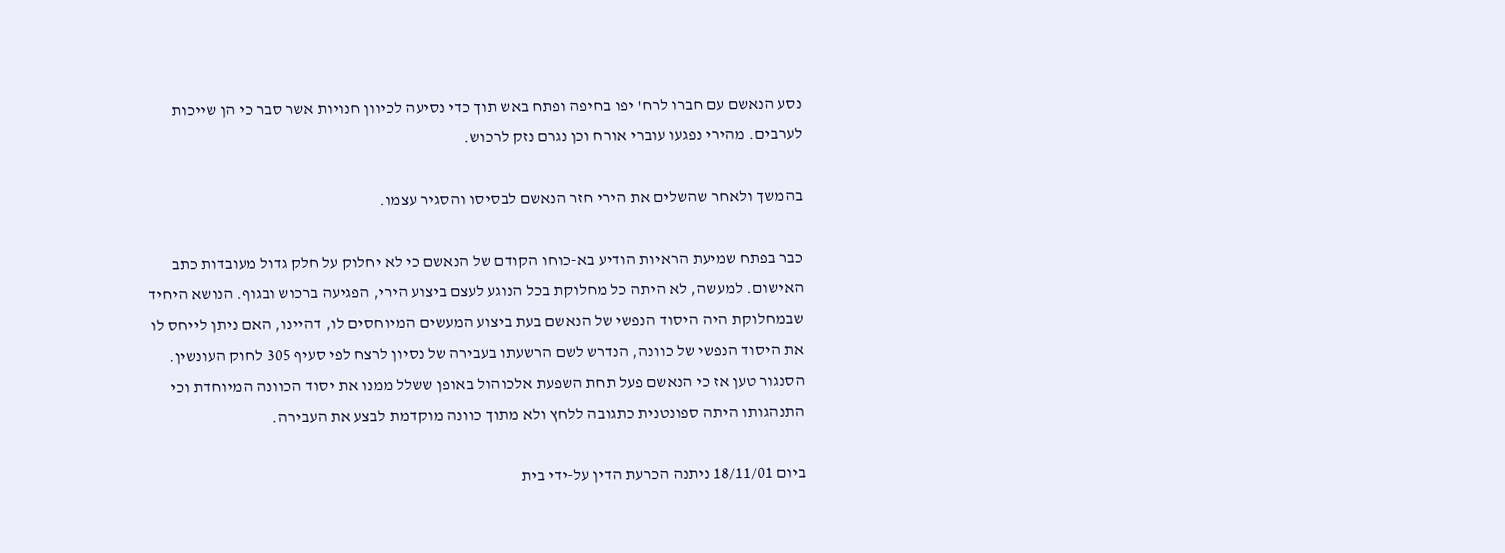נסע הנאשם עם חברו לרח' יפו בחיפה ופתח באש תוך כדי נסיעה לכיוון חנויות אשר סבר כי הן שייכות לערבים. מהירי נפגעו עוברי אורח וכן נגרם נזק לרכוש.

בהמשך ולאחר שהשלים את הירי חזר הנאשם לבסיסו והסגיר עצמו.

כבר בפתח שמיעת הראיות הודיע בא-כוחו הקודם של הנאשם כי לא יחלוק על חלק גדול מעובדות כתב האישום. למעשה, לא היתה כל מחלוקת בכל הנוגע לעצם ביצוע הירי, הפגיעה ברכוש ובגוף. הנושא היחיד שבמחלוקת היה היסוד הנפשי של הנאשם בעת ביצוע המעשים המיוחסים לו, דהיינו, האם ניתן לייחס לו את היסוד הנפשי של כוונה, הנדרש לשם הרשעתו בעבירה של נסיון לרצח לפי סעיף 305 לחוק העונשין. הסנגור טען אז כי הנאשם פעל תחת השפעת אלכוהול באופן ששלל ממנו את יסוד הכוונה המיוחדת וכי התנהגותו היתה ספונטנית כתגובה ללחץ ולא מתוך כוונה מוקדמת לבצע את העבירה.

ביום 18/11/01 ניתנה הכרעת הדין על-ידי בית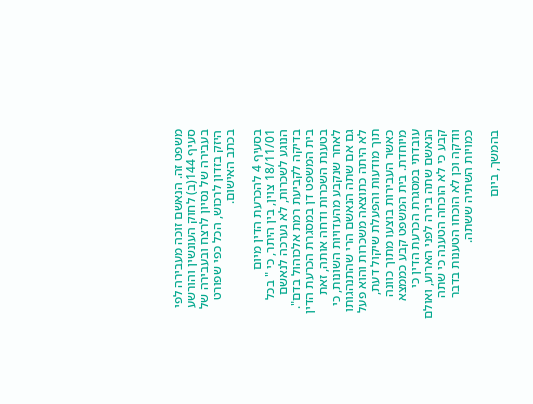משפט זה. הנאשם זוכה מעבירה לפי סעיף 144(ב) לחוק העונשין והורשע בעבירה של נסיון לרצח ובעבירה של היזק בזדון לרכוש, הכל כפי שפורט בכתב האישום.

בסעיף 4 להכרעת הדין מיום 18/11/01 צוין, בין היתר, כי " בכל הנוגע לשכרות, לא נערכה לנאשם בדיקה לקביעת רמת אלכוהול בדם". בית המשפט דן במסגרת הכרעת הדין בטענת השכרות ודחה אותה, זאת לאחר שנקבע מהעדויות השונות, כי גם אם שתה הנאשם הרי שהתנהגותו לא היתה כתוצאה משכרות והוא פעל תוך מודעות והפעלת שיקול דעת, כאשר העבירות בוצעו מתוך כוונה מיוחדת. בית המשפט קבע כממצא עובדתי במסגרת הכרעת הדין כי הנאשם שתה בירה לפני הארוע, ואולם קבע כי לא הוכחה הטענה כי שתה וודקה וכן לא הוכחו הטענות בדבר כמויות השתיה ששתה.

בהמשך, ביום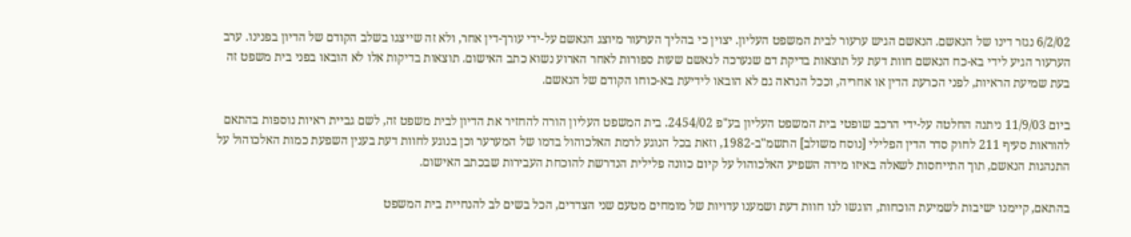6/2/02 נגזר דינו של הנאשם. הנאשם הגיש ערעור לבית המשפט העליון. יצוין כי בהליך הערעור מיוצג הנאשם על-ידי עורך-דין אחר, ולא זה שייצגו בשלב הקודם של הדיון בפנינו. ערב הערעור הגיע לידי בא-כח הנאשם חוות דעת על תוצאות בדיקת דם שנערכה לנאשם שעות ספורות לאחר הארוע נשוא כתב האישום. תוצאות בדיקות אלו לא הובאו בפני בית משפט זה בעת שמיעת הראיות, לפני הכרעת הדין או אחריה, וככל הנראה גם לא הובאו לידיעת בא-כוחו הקודם של הנאשם.

ביום 11/9/03 ניתנה החלטה על-ידי הרכב שופטי בית המשפט העליון בע"פ 2454/02. בית המשפט העליון הורה להחזיר את הדיון לבית משפט זה, לשם גביית ראיות נוספות בהתאם להוראות סעיף 211 לחוק סדר הדין הפלילי [נוסח משולב] התשמ"ב-1982, וזאת בכל הנוגע לרמת האלכוהול בדמו של המערער וכן בנוגע לחוות דעת בענין השפעת כמות האלכוהול על התנהגות הנאשם, תוך התייחסות לשאלה באיזו מידה השפיע האלכוהול על קיום כוונה פלילית הנדרשת להוכחת העבירות שבכתב האישום.

בהתאם, קיימנו ישיבות לשמיעת הוכחות, הוגשו לנו חוות דעת ושמענו עדויות של מומחים מטעם שני הצדדים, הכל בשים לב להנחיית בית המשפט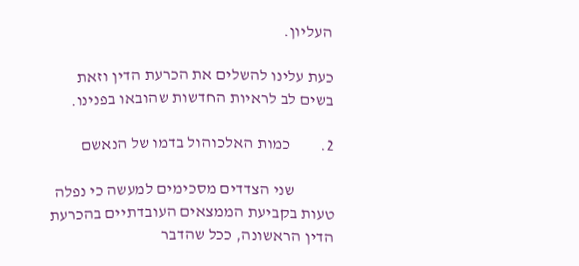העליון.

כעת עלינו להשלים את הכרעת הדין וזאת בשים לב לראיות החדשות שהובאו בפנינו.

2.         כמות האלכוהול בדמו של הנאשם

            שני הצדדים מסכימים למעשה כי נפלה טעות בקביעת הממצאים העובדתיים בהכרעת הדין הראשונה, ככל שהדבר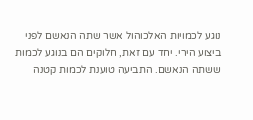נוגע לכמויות האלכוהול אשר שתה הנאשם לפני ביצוע הירי. יחד עם זאת, חלוקים הם בנוגע לכמות ששתה הנאשם. התביעה טוענת לכמות קטנה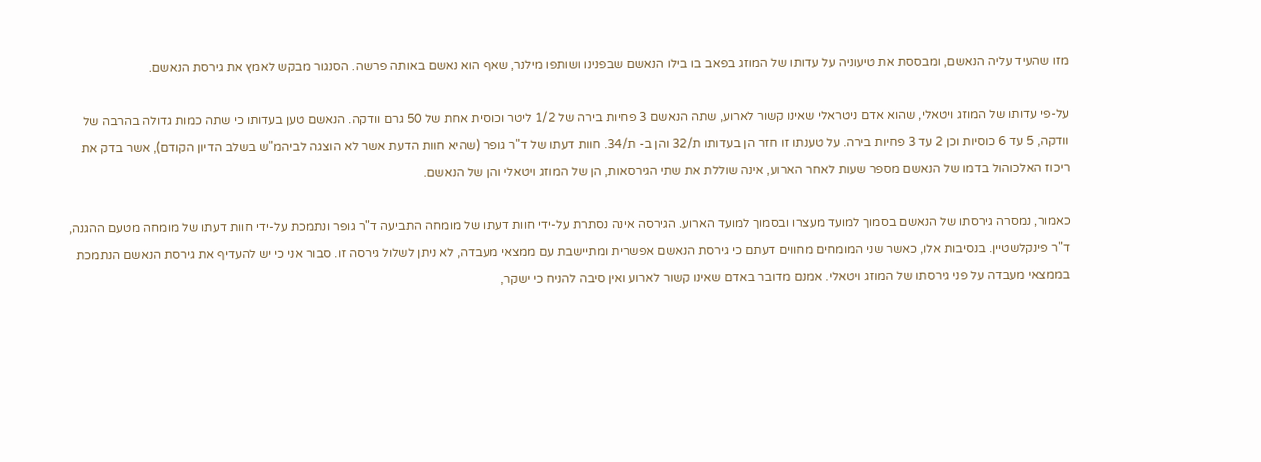מזו שהעיד עליה הנאשם, ומבססת את טיעוניה על עדותו של המוזג בפאב בו בילו הנאשם שבפנינו ושותפו מילנר, שאף הוא נאשם באותה פרשה. הסנגור מבקש לאמץ את גירסת הנאשם.

על-פי עדותו של המוזג ויטאלי, שהוא אדם ניטראלי שאינו קשור לארוע, שתה הנאשם 3 פחיות בירה של 1/2 ליטר וכוסית אחת של 50 גרם וודקה. הנאשם טען בעדותו כי שתה כמות גדולה בהרבה של וודקה, 5 עד 6 כוסיות וכן 2 עד 3 פחיות בירה. על טענתו זו חזר הן בעדותו ת/32 והן ב- ת/34. חוות דעתו של ד"ר גופר (שהיא חוות הדעת אשר לא הוצגה לביהמ"ש בשלב הדיון הקודם), אשר בדק את ריכוז האלכוהול בדמו של הנאשם מספר שעות לאחר הארוע, אינה שוללת את שתי הגירסאות, הן של המוזג ויטאלי והן של הנאשם.

כאמור, נמסרה גירסתו של הנאשם בסמוך למועד מעצרו ובסמוך למועד הארוע. הגירסה אינה נסתרת על-ידי חוות דעתו של מומחה התביעה ד"ר גופר ונתמכת על-ידי חוות דעתו של מומחה מטעם ההגנה, ד"ר פינקלשטיין. בנסיבות אלו, כאשר שני המומחים מחווים דעתם כי גירסת הנאשם אפשרית ומתיישבת עם ממצאי מעבדה, לא ניתן לשלול גירסה זו. סבור אני כי יש להעדיף את גירסת הנאשם הנתמכת בממצאי מעבדה על פני גירסתו של המוזג ויטאלי. אמנם מדובר באדם שאינו קשור לארוע ואין סיבה להניח כי ישקר,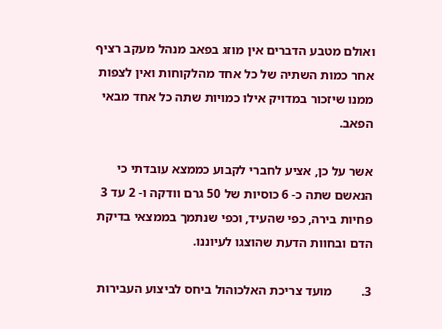ואולם מטבע הדברים אין מוזג בפאב מנהל מעקב רציף אחר כמות השתיה של כל אחד מהלקוחות ואין לצפות ממנו שיזכור במדויק אילו כמויות שתה כל אחד מבאי הפאב.

אשר על כן, אציע לחברי לקבוע כממצא עובדתי כי הנאשם שתה כ- 6 כוסיות של 50 גרם וודקה ו- 2 עד 3 פחיות בירה, כפי שהעיד, וכפי שנתמך בממצאי בדיקת הדם ובחוות הדעת שהוצגו לעיוננו.

3.         מועד צריכת האלכוהול ביחס לביצוע העבירות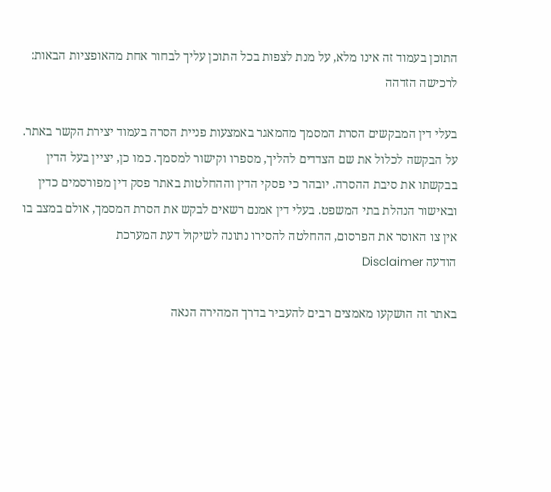התוכן בעמוד זה אינו מלא, על מנת לצפות בכל התוכן עליך לבחור אחת מהאופציות הבאות:
לרכישה הזדהה

בעלי דין המבקשים הסרת המסמך מהמאגר באמצעות פניית הסרה בעמוד יצירת הקשר באתר. על הבקשה לכלול את שם הצדדים להליך, מספרו וקישור למסמך. כמו כן, יציין בעל הדין בבקשתו את סיבת ההסרה. יובהר כי פסקי הדין וההחלטות באתר פסק דין מפורסמים כדין ובאישור הנהלת בתי המשפט. בעלי דין אמנם רשאים לבקש את הסרת המסמך, אולם במצב בו אין צו האוסר את הפרסום, ההחלטה להסירו נתונה לשיקול דעת המערכת
הודעה Disclaimer

באתר זה הושקעו מאמצים רבים להעביר בדרך המהירה הנאה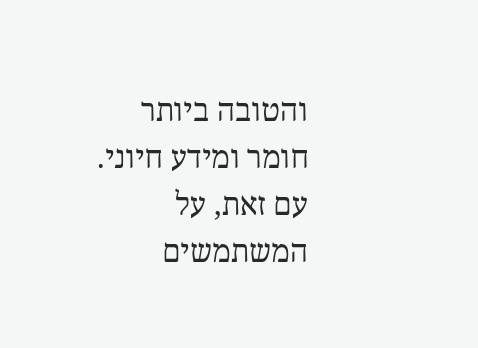והטובה ביותר חומר ומידע חיוני. עם זאת, על המשתמשים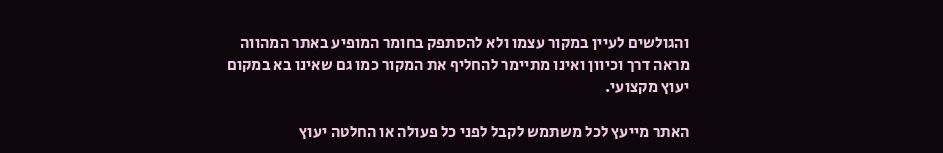והגולשים לעיין במקור עצמו ולא להסתפק בחומר המופיע באתר המהווה מראה דרך וכיוון ואינו מתיימר להחליף את המקור כמו גם שאינו בא במקום יעוץ מקצועי.

האתר מייעץ לכל משתמש לקבל לפני כל פעולה או החלטה יעוץ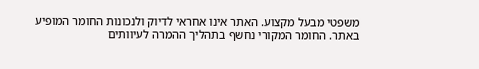משפטי מבעל מקצוע. האתר אינו אחראי לדיוק ולנכונות החומר המופיע באתר. החומר המקורי נחשף בתהליך ההמרה לעיוותים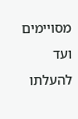מסויימים ועד להעלתו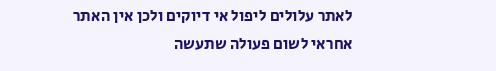לאתר עלולים ליפול אי דיוקים ולכן אין האתר אחראי לשום פעולה שתעשה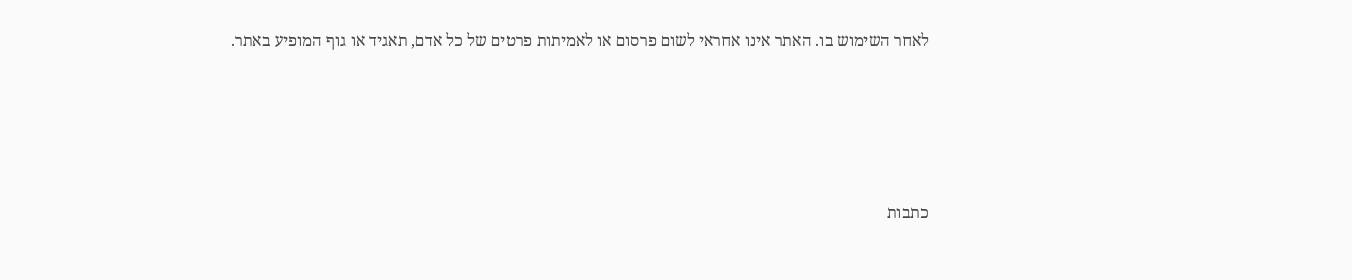לאחר השימוש בו. האתר אינו אחראי לשום פרסום או לאמיתות פרטים של כל אדם, תאגיד או גוף המופיע באתר.




כתבות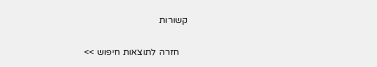קשורות

    חזרה לתוצאות חיפוש >>